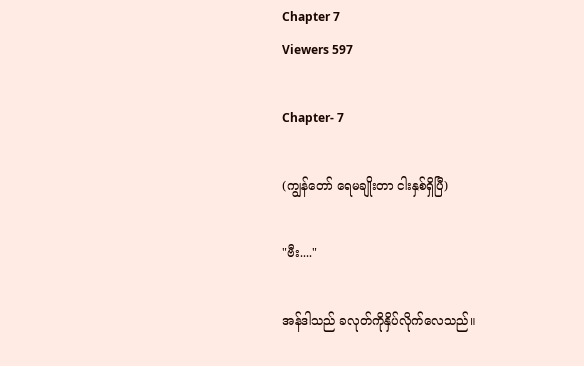Chapter 7
Viewers 597

Chapter- 7

(ကျွန်တော် ရေမချိုးတာ ငါးနှစ်ရှိပြီ)

"ဗီး...."

အန်ဒါသည် ခလုတ်ကိုနှိပ်လိုက်လေသည်။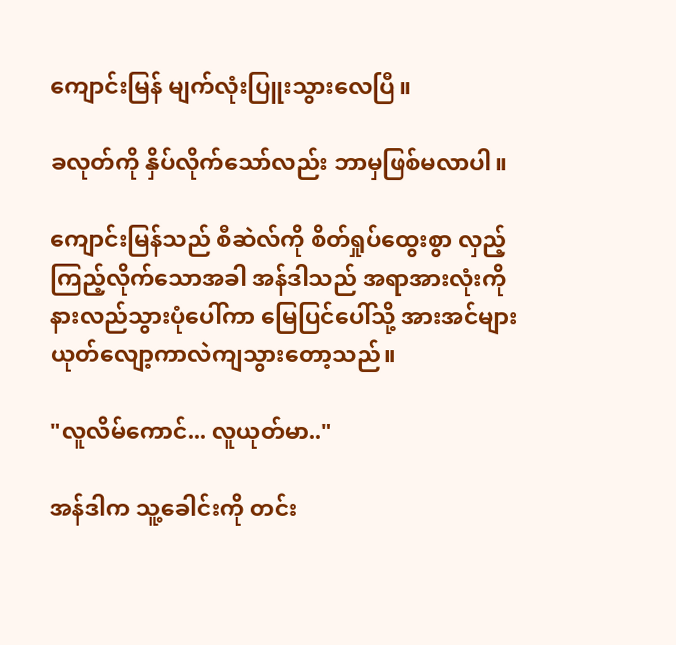ကျောင်းမြန် မျက်လုံးပြူးသွားလေပြီ။

ခလုတ်ကို နှိပ်လိုက်သော်လည်း ဘာမှဖြစ်မလာပါ။

ကျောင်းမြန်သည် စီဆဲလ်ကို စိတ်ရှုပ်ထွေးစွာ လှည့်ကြည့်လိုက်သောအခါ အန်ဒါသည် အရာအားလုံးကို နားလည်သွားပုံပေါ်ကာ မြေပြင်ပေါ်သို့ အားအင်များယုတ်လျော့ကာလဲကျသွားတော့သည်။

"လူလိမ်ကောင်... လူယုတ်မာ.."

အန်ဒါက သူ့ခေါင်းကို တင်း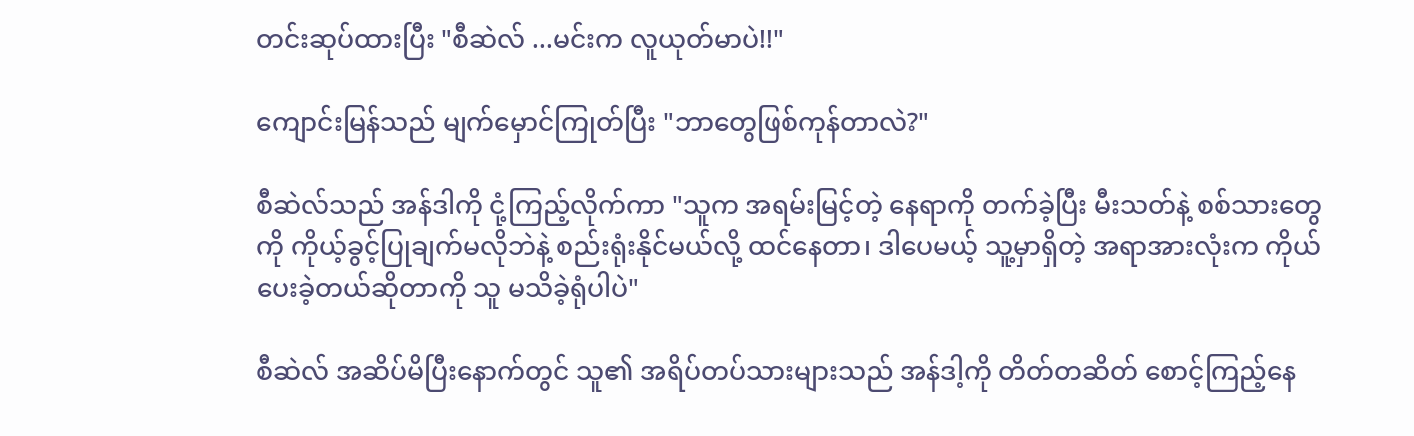တင်းဆုပ်ထားပြီး "စီဆဲလ် ...မင်းက လူယုတ်မာပဲ!!"

ကျောင်းမြန်သည် မျက်မှောင်ကြုတ်ပြီး "ဘာတွေဖြစ်ကုန်တာလဲ?"

စီဆဲလ်သည် အန်ဒါကို ငုံ့ကြည့်လိုက်ကာ "သူက အရမ်းမြင့်တဲ့ နေရာကို တက်ခဲ့ပြီး မီးသတ်နဲ့ စစ်သားတွေကို ကိုယ့်ခွင့်ပြုချက်မလိုဘဲနဲ့ စည်းရုံးနိုင်မယ်လို့ ထင်နေတာ၊ ဒါပေမယ့် သူ့မှာရှိတဲ့ အရာအားလုံးက ကိုယ်ပေးခဲ့တယ်ဆိုတာကို သူ မသိခဲ့ရုံပါပဲ"

စီဆဲလ် အဆိပ်မိပြီးနောက်တွင် သူ၏ အရိပ်တပ်သားများသည် အန်ဒါ့ကို တိတ်တဆိတ် စောင့်ကြည့်နေ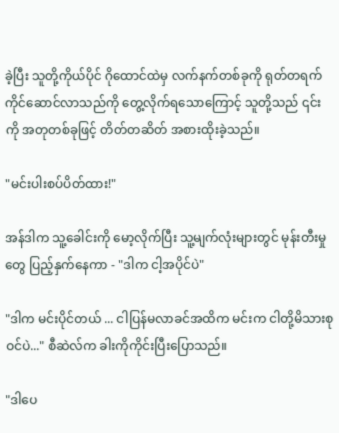ခဲ့ပြီး သူတို့ကိုယ်ပိုင် ဂိုထောင်ထဲမှ လက်နက်တစ်ခုကို ရုတ်တရက် ကိုင်ဆောင်လာသည်ကို တွေ့လိုက်ရသောကြောင့် သူတို့သည် ၎င်းကို အတုတစ်ခုဖြင့် တိတ်တဆိတ် အစားထိုးခဲ့သည်။

"မင်းပါးစပ်ပိတ်ထား!"

အန်ဒါက သူ့ခေါင်းကို မော့လိုက်ပြီး သူ့မျက်လုံးများတွင် မုန်းတီးမှုတွေ ပြည့်နှက်နေကာ - "ဒါက ငါ့အပိုင်ပဲ"

"ဒါက မင်းပိုင်တယ် ... ငါပြန်မလာခင်အထိက မင်းက ငါတို့မိသားစုဝင်ပဲ..." စီဆဲလ်က ခါးကိုကိုင်းပြီးပြောသည်။

"ဒါပေ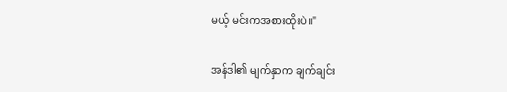မယ့် မင်းကအစားထိုးပဲ။"

အန်ဒါ၏ မျက်နှာက ချက်ချင်း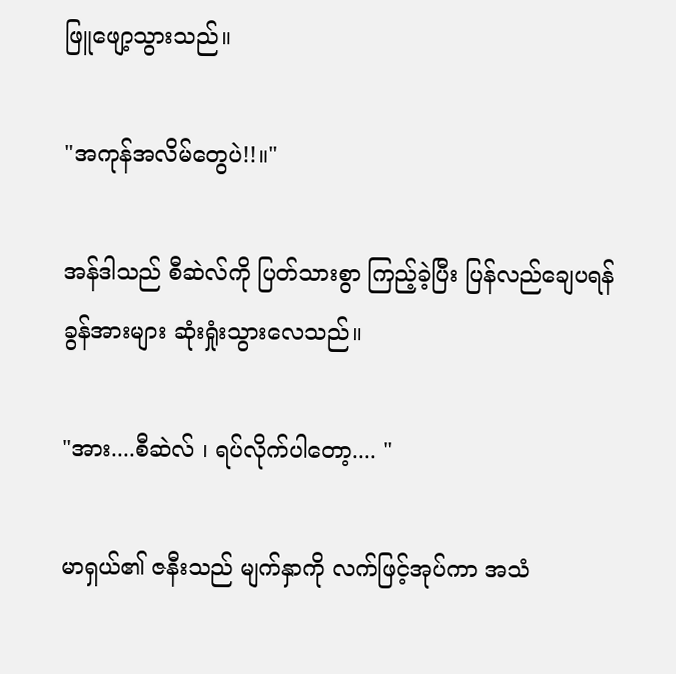ဖြူဖျော့သွားသည်။

"အကုန်အလိမ်တွေပဲ!!။"

အန်ဒါသည် စီဆဲလ်ကို ပြတ်သားစွာ ကြည့်ခဲ့ပြီး ပြန်လည်ချေပရန် ခွန်အားများ ဆုံးရှုံးသွားလေသည်။

"အား....စီဆဲလ် ၊ ရပ်လိုက်ပါတော့.... "

မာရှယ်၏ ဇနီးသည် မျက်နှာကို လက်ဖြင့်အုပ်ကာ အသံ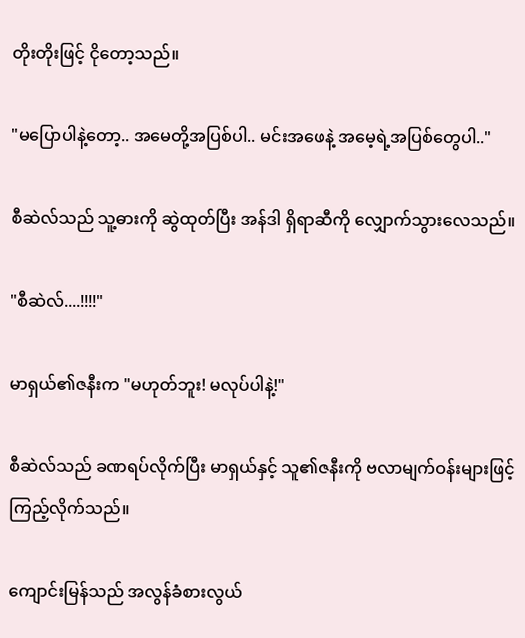တိုးတိုးဖြင့် ငိုတော့သည်။

"မပြောပါနဲ့တော့.. အမေတို့အပြစ်ပါ.. မင်းအဖေနဲ့ အမေ့ရဲ့အပြစ်တွေပါ.."

စီဆဲလ်သည် သူ့ဓားကို ဆွဲထုတ်ပြီး အန်ဒါ ရှိရာဆီကို လျှောက်သွားလေသည်။

"စီဆဲလ်....!!!!"

မာရှယ်၏ဇနီးက "မဟုတ်ဘူး! မလုပ်ပါနဲ့!"

စီဆဲလ်သည် ခဏရပ်လိုက်ပြီး မာရှယ်နှင့် သူ၏ဇနီးကို ဗလာမျက်ဝန်းများဖြင့် ကြည့်လိုက်သည်။

ကျောင်းမြန်သည် အလွန်ခံစားလွယ်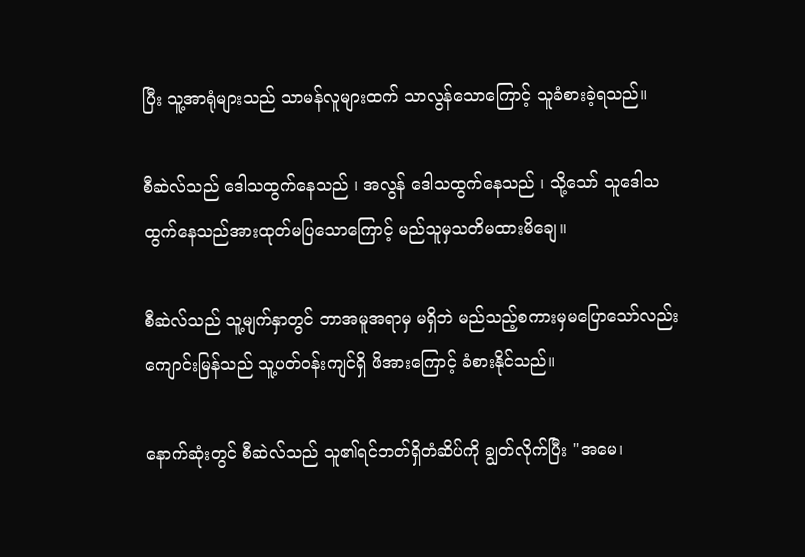ပြီး သူ့အာရုံများသည် သာမန်လူများထက် သာလွန်သောကြောင့် သူခံစားခဲ့ရသည်။

စီဆဲလ်သည် ဒေါသထွက်နေသည် ၊ အလွန် ဒေါသထွက်နေသည် ၊ သို့သော် သူဒေါသထွက်နေသည်အားထုတ်မပြသောကြောင့် မည်သူမှသတိမထားမိချေ။

စီဆဲလ်သည် သူ့မျက်နှာတွင် ဘာအမူအရာမှ မရှိဘဲ မည်သည့်စကားမှမပြောသော်လည်း ကျောင်းမြန်သည် သူ့ပတ်ဝန်းကျင်ရှိ ဖိအားကြောင့် ခံစားနိုင်သည်။

နောက်ဆုံးတွင် စီဆဲလ်သည် သူ၏ရင်ဘတ်ရှိတံဆိပ်ကို ချွတ်လိုက်ပြီး "အမေ၊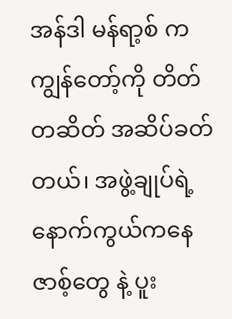အန်ဒါ မန်ရာ့စ် က ကျွန်တော့်ကို တိတ်တဆိတ် အဆိပ်ခတ်တယ်၊ အဖွဲ့ချုပ်ရဲ့နောက်ကွယ်ကနေ ဇာစ့်တွေ နဲ့ ပူး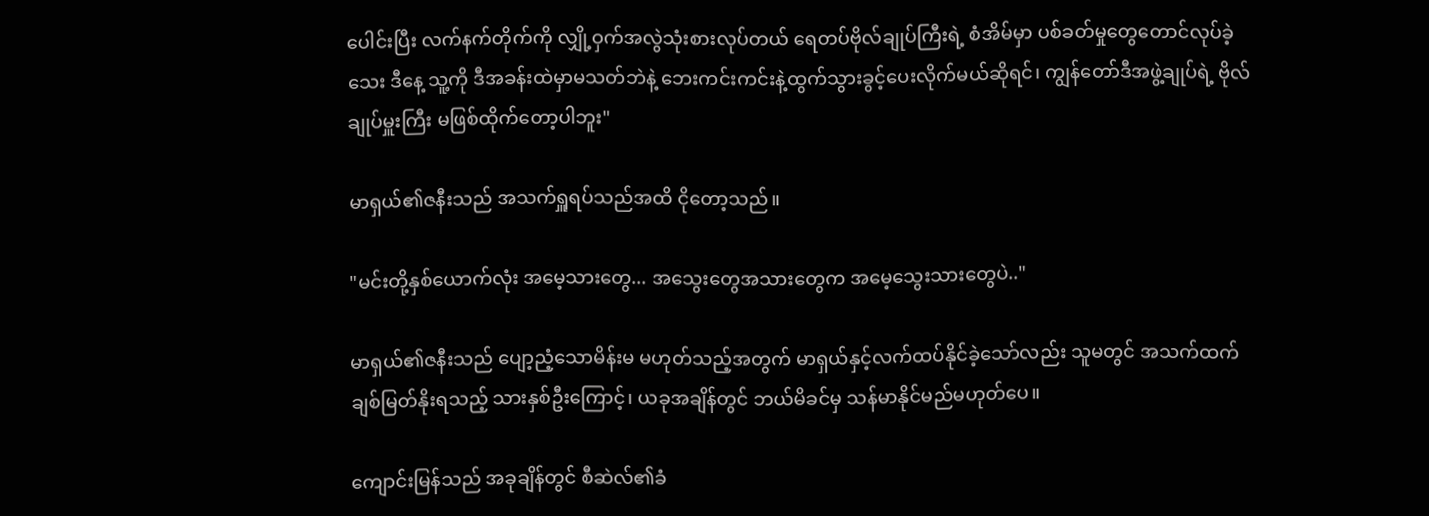ပေါင်းပြီး လက်နက်တိုက်ကို လျှို့ဝှက်အလွဲသုံးစားလုပ်တယ် ရေတပ်ဗိုလ်ချုပ်ကြီးရဲ့ စံအိမ်မှာ ပစ်ခတ်မှုတွေတောင်လုပ်ခဲ့သေး ဒီနေ့ သူ့ကို ဒီအခန်းထဲမှာမသတ်ဘဲနဲ့ ဘေးကင်းကင်းနဲ့ထွက်သွားခွင့်ပေးလိုက်မယ်ဆိုရင်၊ ကျွန်တော်ဒီအဖွဲ့ချုပ်ရဲ့ ဗိုလ်ချုပ်မှူးကြီး မဖြစ်ထိုက်တော့ပါဘူး"

မာရှယ်၏ဇနီးသည် အသက်ရှူရပ်သည်အထိ ငိုတော့သည်။

"မင်းတို့နှစ်ယောက်လုံး အမေ့သားတွေ... အသွေးတွေအသားတွေက အမေ့သွေးသားတွေပဲ.."

မာရှယ်၏ဇနီးသည် ပျော့ညံ့သောမိန်းမ မဟုတ်သည့်အတွက် မာရှယ်နှင့်လက်ထပ်နိုင်ခဲ့သော်လည်း သူမတွင် အသက်ထက်ချစ်မြတ်နိုးရသည့် သားနှစ်ဦးကြောင့်၊ ယခုအချိန်တွင် ဘယ်မိခင်မှ သန်မာနိုင်မည်မဟုတ်ပေ။

ကျောင်းမြန်သည် အခုချိန်တွင် စီဆဲလ်၏ခံ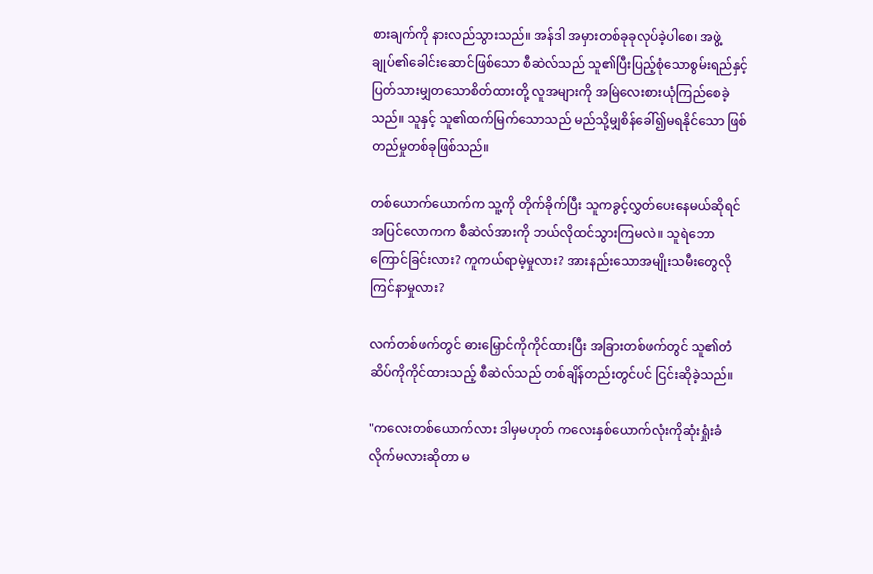စားချက်ကို နားလည်သွားသည်။ အန်ဒါ အမှားတစ်ခုခုလုပ်ခဲ့ပါစေ၊ အဖွဲ့ချုပ်၏ခေါင်းဆောင်ဖြစ်သော စီဆဲလ်သည် သူ၏ပြီးပြည့်စုံသောစွမ်းရည်နှင့် ပြတ်သားမျှတသောစိတ်ထားတို့ လူအများကို အမြဲလေးစားယုံကြည်စေခဲ့သည်။ သူနှင့် သူ၏ထက်မြက်သောသည် မည်သို့မျှစိန်ခေါ်၍မရနိုင်သော ဖြစ်တည်မှုတစ်ခုဖြစ်သည်။

တစ်ယောက်ယောက်က သူ့ကို တိုက်ခိုက်ပြီး သူကခွင့်လွှတ်ပေးနေမယ်ဆိုရင် အပြင်လောကက စီဆဲလ်အားကို ဘယ်လိုထင်သွားကြမလဲ။ သူရဲဘောကြောင်ခြင်းလား? ကူကယ်ရာမဲ့မှုလား? အားနည်းသောအမျိုးသမီးတွေလို ကြင်နာမှုလား?

လက်တစ်ဖက်တွင် ဓားမြှောင်ကိုကိုင်ထားပြီး အခြားတစ်ဖက်တွင် သူ၏တံဆိပ်ကိုကိုင်ထားသည့် စီဆဲလ်သည် တစ်ချိန်တည်းတွင်ပင် ငြင်းဆိုခဲ့သည်။

"ကလေးတစ်ယောက်လား ဒါမှမဟုတ် ကလေးနှစ်ယောက်လုံးကိုဆုံးရှုံးခံလိုက်မလားဆိုတာ မ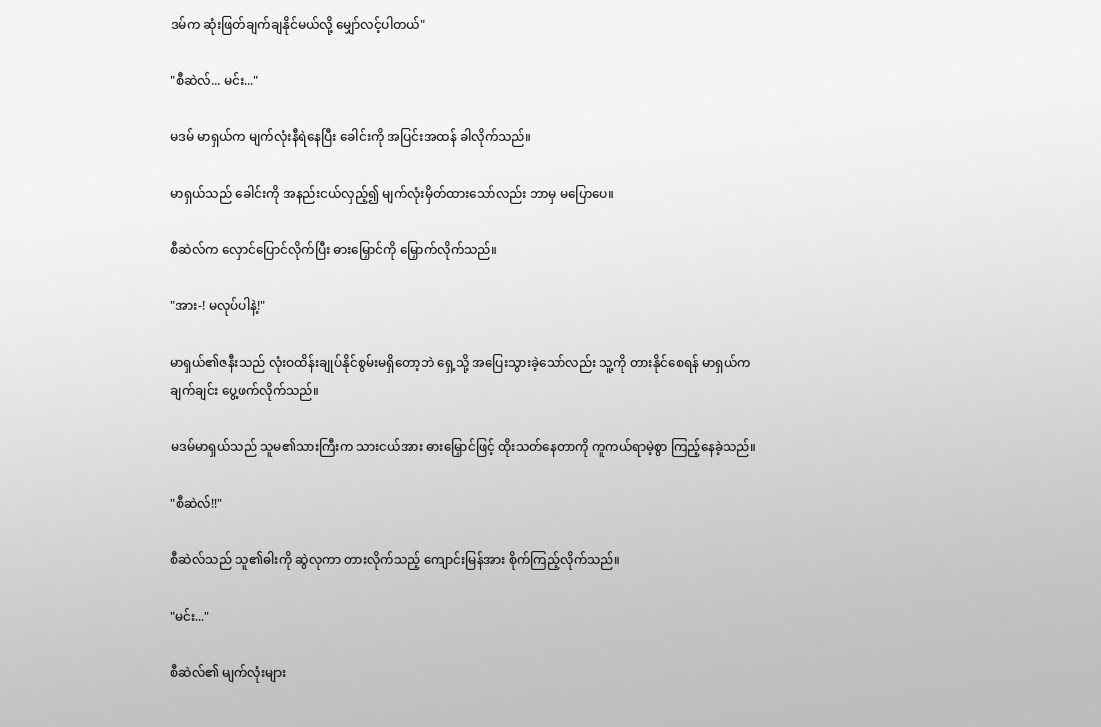ဒမ်က ဆုံးဖြတ်ချက်ချနိုင်မယ်လို့ မျှော်လင့်ပါတယ်"

"စီဆဲလ်... မင်း..."

မဒမ် မာရှယ်က မျက်လုံးနီရဲနေပြီး ခေါင်းကို အပြင်းအထန် ခါလိုက်သည်။

မာရှယ်သည် ခေါင်းကို အနည်းငယ်လှည့်၍ မျက်လုံးမှိတ်ထားသော်လည်း ဘာမှ မပြောပေ။

စီဆဲလ်က လှောင်ပြောင်လိုက်ပြီး ဓားမြှောင်ကို မြှောက်လိုက်သည်။

"အား-! မလုပ်ပါနဲ့!"

မာရှယ်၏ဇနီးသည် လုံးဝထိန်းချုပ်နိုင်စွမ်းမရှိတော့ဘဲ ရှေ့သို့ အပြေးသွားခဲ့သော်လည်း သူ့ကို တားနိုင်စေရန် မာရှယ်က ချက်ချင်း ပွေ့ဖက်လိုက်သည်။

မဒမ်မာရှယ်သည် သူမ၏သားကြီးက သားငယ်အား ဓားမြှောင်ဖြင့် ထိုးသတ်နေတာကို ကူကယ်ရာမဲ့စွာ ကြည့်နေခဲ့သည်။

"စီဆဲလ်!!"

စီဆဲလ်သည် သူ၏ဓါးကို ဆွဲလုကာ တားလိုက်သည့် ကျောင်းမြန်အား စိုက်ကြည့်လိုက်သည်။

"မင်း..."

စီဆဲလ်၏ မျက်လုံးများ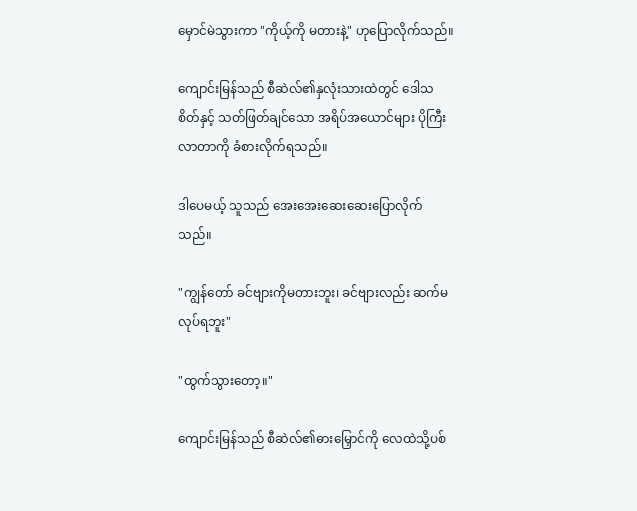မှောင်မဲသွားကာ "ကိုယ့်ကို မတားနဲ့" ဟုပြောလိုက်သည်။

ကျောင်းမြန်သည် စီဆဲလ်၏နှလုံးသားထဲတွင် ဒေါသစိတ်နှင့် သတ်ဖြတ်ချင်သော အရိပ်အယောင်များ ပိုကြီးလာတာကို ခံစားလိုက်ရသည်။

ဒါပေမယ့် သူသည် အေးအေးဆေးဆေးပြောလိုက်သည်။

"ကျွန်တော် ခင်ဗျားကိုမတားဘူး၊ ခင်ဗျားလည်း ဆက်မလုပ်ရဘူး"

"ထွက်သွားတော့။"

ကျောင်းမြန်သည် စီဆဲလ်၏ဓားမြှောင်ကို လေထဲသို့ပစ်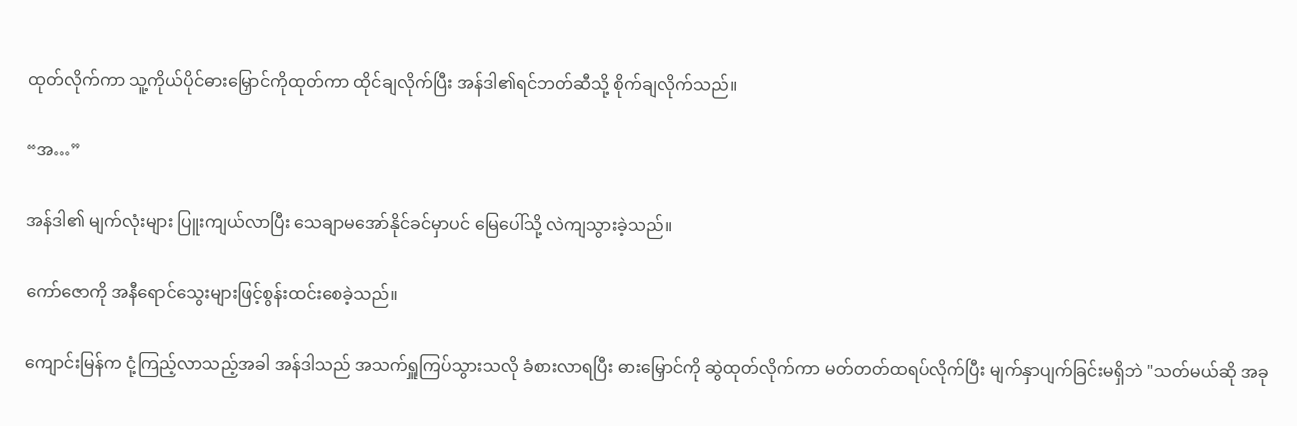ထုတ်လိုက်ကာ သူ့ကိုယ်ပိုင်ဓားမြှောင်ကိုထုတ်ကာ ထိုင်ချလိုက်ပြီး အန်ဒါ၏ရင်ဘတ်ဆီသို့ စိုက်ချလိုက်သည်။

“အ…”

အန်ဒါ၏ မျက်လုံးများ ပြူးကျယ်လာပြီး သေချာမအော်နိုင်ခင်မှာပင် မြေပေါ်သို့ လဲကျသွားခဲ့သည်။

ကော်ဇောကို အနီရောင်သွေးများဖြင့်စွန်းထင်းစေခဲ့သည်။

ကျောင်းမြန်က ငုံ့ကြည့်လာသည့်အခါ အန်ဒါသည် အသက်ရှူကြပ်သွားသလို ခံစားလာရပြီး ဓားမြှောင်ကို ဆွဲထုတ်လိုက်ကာ မတ်တတ်ထရပ်လိုက်ပြီး မျက်နှာပျက်ခြင်းမရှိဘဲ "သတ်မယ်ဆို အခု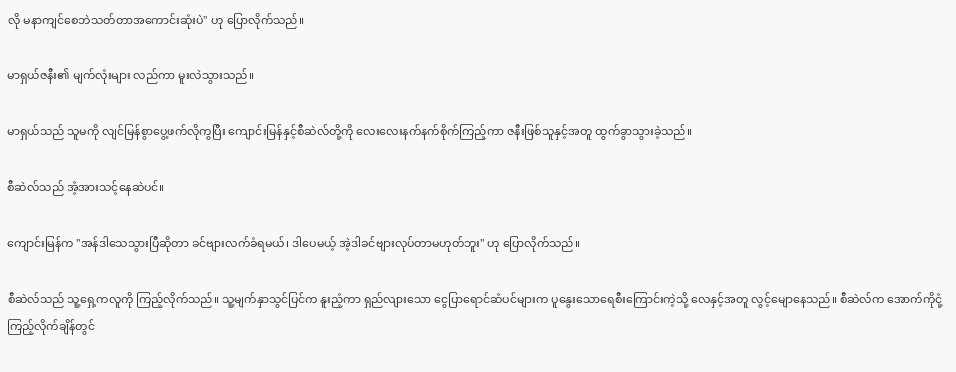လို မနာကျင်စေဘဲသတ်တာအကောင်းဆုံးပဲ" ဟု ပြောလိုက်သည်။

မာရှယ်ဇနီး၏ မျက်လုံးများ လည်ကာ မူးလဲသွားသည်။

မာရှယ်သည် သူမကို လျင်မြန်စွာပွေ့ဖက်လိုကွပြီး ကျောင်းမြန်နှင့်စီဆဲလ်တို့ကို လေးလေးနက်နက်စိုက်ကြည့်ကာ ဇနီးဖြစ်သူနှင့်အတူ ထွက်ခွာသွားခဲ့သည်။

စီဆဲလ်သည် အံ့အားသင့်နေဆဲပင်။

ကျောင်းမြန်က "အန်ဒါသေသွားပြီဆိုတာ ခင်ဗျားလက်ခံရမယ်၊ ဒါပေမယ့် အဲ့ဒါခင်ဗျားလုပ်တာမဟုတ်ဘူး" ဟု ပြောလိုက်သည်။

စီဆဲလ်သည် သူ့ရှေ့ကလူကို ကြည့်လိုက်သည်။ သူ့မျက်နှာသွင်ပြင်က နူးညံ့ကာ ရှည်လျားသော ငွေပြာရောင်ဆံပင်များက ပူနွေးသောရေစီးကြောင်းကဲ့သို့ လေနှင့်အတူ လွင့်မျောနေသည်။ စီဆဲလ်က အောက်ကိုငုံ့ကြည့်လိုက်ချိန်တွင်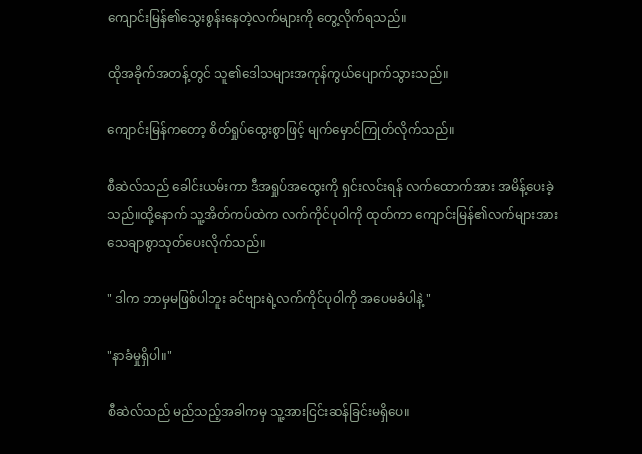ကျောင်းမြန်၏သွေးစွန်းနေတဲ့လက်များကို တွေ့လိုက်ရသည်။

ထိုအခိုက်အတန့်တွင် သူ၏ဒေါသများအကုန်ကွယ်ပျောက်သွားသည်။

ကျောင်းမြန်ကတော့ စိတ်ရှုပ်ထွေးစွာဖြင့် မျက်မှောင်ကြုတ်လိုက်သည်။

စီဆဲလ်သည် ခေါင်းယမ်းကာ ဒီအရှုပ်အထွေးကို ရှင်းလင်းရန် လက်ထောက်အား အမိန့်ပေးခဲ့သည်။ထို့နောက် သူ့အိတ်ကပ်ထဲက လက်ကိုင်ပုဝါကို ထုတ်ကာ ကျောင်းမြန်၏လက်များအား သေချာစွာသုတ်ပေးလိုက်သည်။

" ဒါက ဘာမှမဖြစ်ပါဘူး ခင်ဗျားရဲ့လက်ကိုင်ပုဝါကို အပေမခံပါနဲ့ "

"နာခံမှုရှိပါ။"

စီဆဲလ်သည် မည်သည့်အခါကမှ သူ့အားငြင်းဆန်ခြင်းမရှိပေ။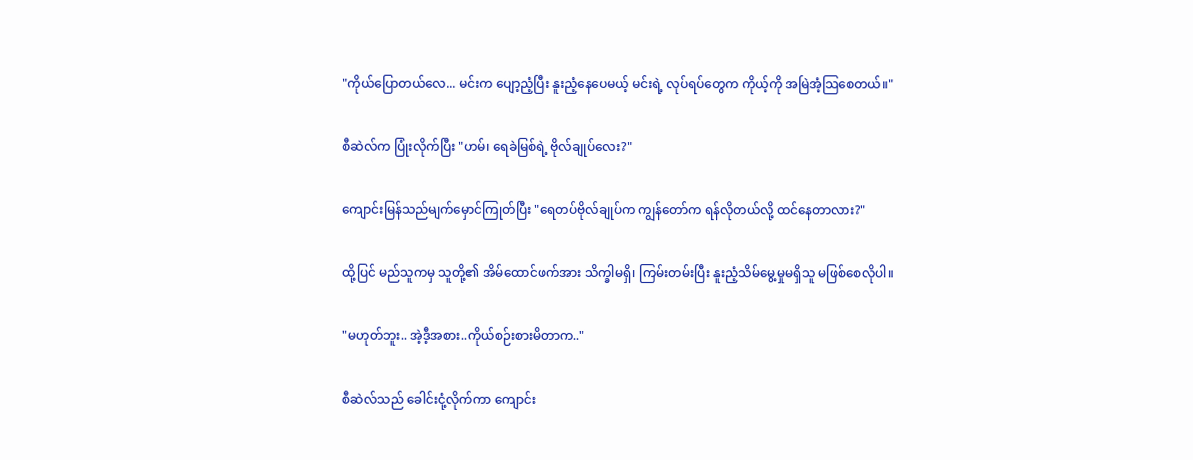"ကိုယ်ပြောတယ်လေ... မင်းက ပျော့ညံ့ပြီး နူးညံ့နေပေမယ့် မင်းရဲ့ လုပ်ရပ်တွေက ကိုယ့်ကို အမြဲအံ့သြစေတယ်။"

စီဆဲလ်က ပြုံးလိုက်ပြီး "ဟမ်၊ ရေခဲမြစ်ရဲ့ ဗိုလ်ချုပ်လေး?"

ကျောင်းမြန်သည်မျက်မှောင်ကြုတ်ပြီး "ရေတပ်ဗိုလ်ချုပ်က ကျွန်တော်က ရန်လိုတယ်လို့ ထင်နေတာလား?"

ထို့ပြင် မည်သူကမှ သူတို့၏ အိမ်ထောင်ဖက်အား သိက္ခါမရှိ၊ ကြမ်းတမ်းပြီး နူးညံ့သိမ်မွေ့မှုမရှိသူ မဖြစ်စေလိုပါ။

"မဟုတ်ဘူး.. အဲ့ဒီ့အစား..ကိုယ်စဉ်းစားမိတာက.."

စီဆဲလ်သည် ခေါင်းငုံ့လိုက်ကာ ကျောင်း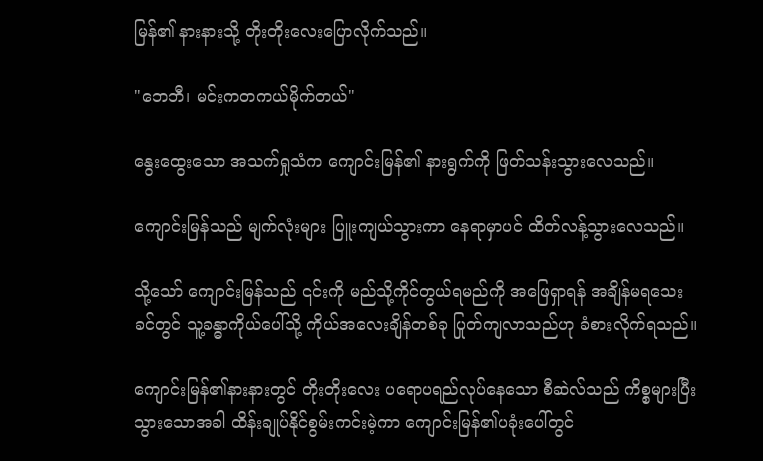မြန်၏ နားနားသို့ တိုးတိုးလေးပြောလိုက်သည်။

"ဘေဘီ၊ မင်းကတကယ်မိုက်တယ်"

နွေးထွေးသော အသက်ရှုသံက ကျောင်းမြန်၏ နားရွက်ကို ဖြတ်သန်းသွားလေသည်။

ကျောင်းမြန်သည် မျက်လုံးများ ပြူးကျယ်သွားကာ နေရာမှာပင် ထိတ်လန့်သွားလေသည်။

သို့သော် ကျောင်းမြန်သည် ၎င်းကို မည်သို့ကိုင်တွယ်ရမည်ကို အဖြေရှာရန် အချိန်မရသေးခင်တွင် သူ့ခန္ဓာကိုယ်ပေါ်သို့ ကိုယ်အလေးချိန်တစ်ခု ပြုတ်ကျလာသည်ဟု ခံစားလိုက်ရသည်။

ကျောင်းမြန်၏နားနားတွင် တိုးတိုးလေး ပရောပရည်လုပ်နေသော စီဆဲလ်သည် ကိစ္စများပြီးသွားသောအခါ ထိန်းချုပ်နိုင်စွမ်းကင်းမဲ့ကာ ကျောင်းမြန်၏ပခုံးပေါ်တွင်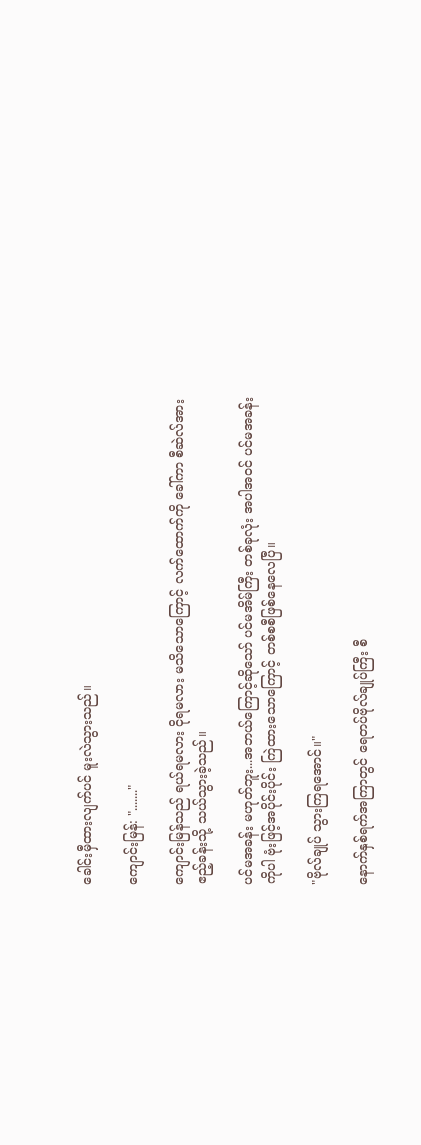ခေါင်းမှီထားလျက်ပင် မူးလဲသွားသည်။

ကျောင်းမြန်: "......."

ကျောင်းမြန်သည် ရယ်ရမလား ငိုရမလား မသိသောကြောင့် လက်ထောက်ကို ခေါ်ကာ စီဆဲလ်အား ဧည့်ခန်းသို့ သယ်သွားခဲ့သည်။

ပင်မအခန်း မဟုတ်ဘူး...အဘယ်ကြောင့်ဆိုသော် ပင်မအိမ်ကြီး တစ်ခုလုံး အပါအဝင် ပင်မအခန်းကိုပါ ဗုံးဖြင့်အပိုင်းပိုင်း ကြဲထားသောကြောင့် တစ်စစီဖြစ်နေလေပြီ။

"ဗိုလ်ချုပ် သွားကြရအောင်။"

နောက်နှစ်ရက်အကြာတွင် ရေတပ်ဗိုလ်ချုပ်ကြီး စီ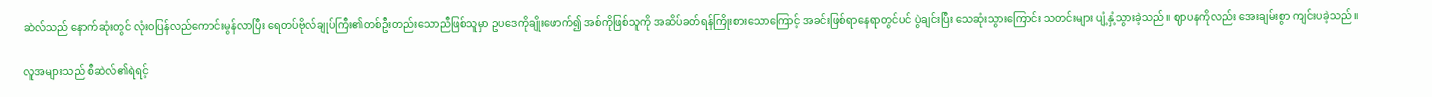ဆဲလ်သည် နောက်ဆုံးတွင် လုံးဝပြန်လည်ကောင်းမွန်လာပြီး ရေတပ်ဗိုလ်ချုပ်ကြီး၏တစ်ဦးတည်းသောညီဖြစ်သူမှာ ဥပဒေကိုချိုးဖောက်၍ အစ်ကိုဖြစ်သူကို အဆိပ်ခတ်ရန်ကြိုးစားသောကြောင့် အခင်းဖြစ်ရာနေရာတွင်ပင် ပွဲချင်းပြီး သေဆုံးသွားကြောင်း သတင်းများ ပျံ့နှံ့သွားခဲ့သည်။ ဈာပနကိုလည်း အေးချမ်းစွာ ကျင်းပခဲ့သည်။

လူအများသည် စီဆဲလ်၏ရဲရင့်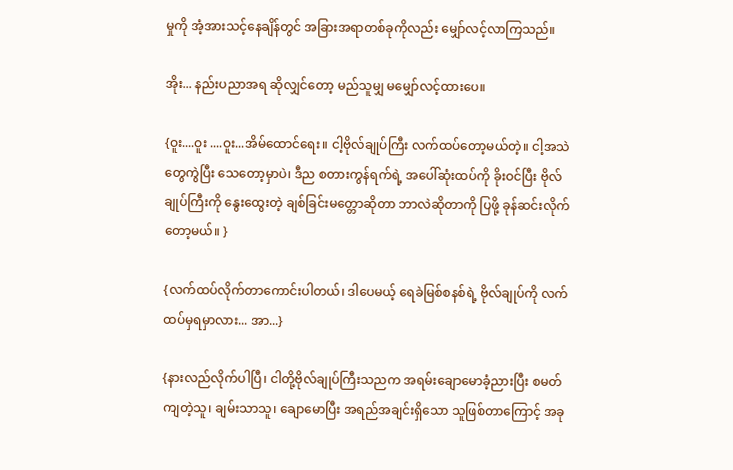မှုကို အံ့အားသင့်နေချိန်တွင် အခြားအရာတစ်ခုကိုလည်း မျှော်လင့်လာကြသည်။

အိုး... နည်းပညာအရ ဆိုလျှင်တော့ မည်သူမျှ မမျှော်လင့်ထားပေ။

{ဝူး....ဝူး ....ဝူး...အိမ်ထောင်ရေး။ ငါ့ဗိုလ်ချုပ်ကြီး လက်ထပ်တော့မယ်တဲ့။ ငါ့အသဲတွေကွဲပြီး သေတော့မှာပဲ၊ ဒီည စတားကွန်ရက်ရဲ့ အပေါ်ဆုံးထပ်ကို ခိုးဝင်ပြီး ဗိုလ်ချုပ်ကြီးကို နွေးထွေးတဲ့ ချစ်ခြင်းမတ္တောဆိုတာ ဘာလဲဆိုတာကို ပြဖို့ ခုန်ဆင်းလိုက်တော့မယ်။ }

{လက်ထပ်လိုက်တာကောင်းပါတယ်၊ ဒါပေမယ့် ရေခဲမြစ်စနစ်ရဲ့ ဗိုလ်ချုပ်ကို လက်ထပ်မှရမှာလား... အာ...}

{နားလည်လိုက်ပါပြီ၊ ငါတို့ဗိုလ်ချုပ်ကြီးသညက အရမ်းချောမောခံ့ညားပြီး စမတ်ကျတဲ့သူ၊ ချမ်းသာသူ၊ ချောမောပြီး အရည်အချင်းရှိသော သူဖြစ်တာကြောင့် အခု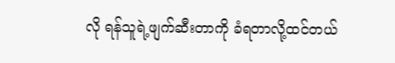လို ရန်သူရဲ့ဖျက်ဆီးတာကို ခံရတာလို့ထင်တယ်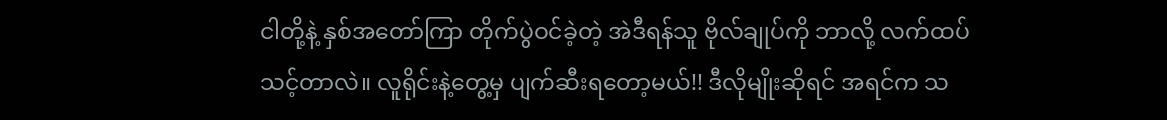ငါတို့နဲ့ နှစ်အတော်ကြာ တိုက်ပွဲဝင်ခဲ့တဲ့ အဲဒီရန်သူ ဗိုလ်ချုပ်ကို ဘာလို့ လက်ထပ်သင့်တာလဲ။ လူရိုင်းနဲ့တွေ့မှ ပျက်ဆီးရတော့မယ်!! ဒီလိုမျိုးဆိုရင် အရင်က သ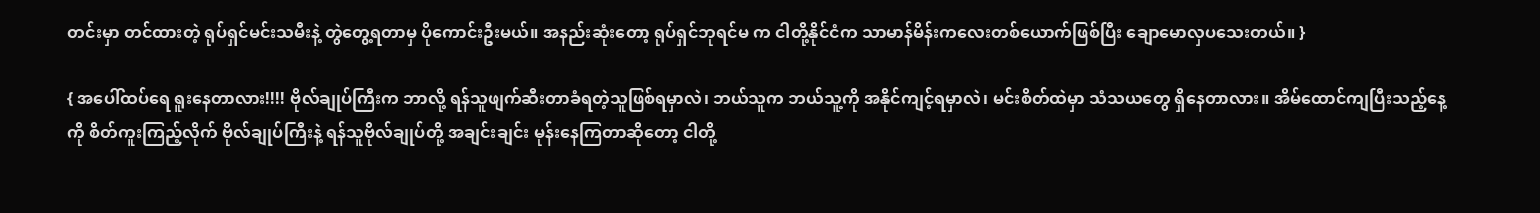တင်းမှာ တင်ထားတဲ့ ရုပ်ရှင်မင်းသမီးနဲ့ တွဲတွေ့ရတာမှ ပိုကောင်းဦးမယ်။ အနည်းဆုံးတော့ ရုပ်ရှင်ဘုရင်မ က ငါတို့နိုင်ငံက သာမာန်မိန်းကလေးတစ်ယောက်ဖြစ်ပြီး ချောမောလှပသေးတယ်။ }

{ အပေါ်ထပ်ရေ ရူးနေတာလား!!!! ဗိုလ်ချုပ်ကြီးက ဘာလို့ ရန်သူဖျက်ဆီးတာခံရတဲ့သူဖြစ်ရမှာလဲ၊ ဘယ်သူက ဘယ်သူ့ကို အနိုင်ကျင့်ရမှာလဲ၊ မင်းစိတ်ထဲမှာ သံသယတွေ ရှိနေတာလား။ အိမ်ထောင်ကျပြီးသည့်နေ့ကို စိတ်ကူးကြည့်လိုက် ဗိုလ်ချုပ်ကြီးနဲ့ ရန်သူဗိုလ်ချုပ်တို့ အချင်းချင်း မုန်းနေကြတာဆိုတော့ ငါတို့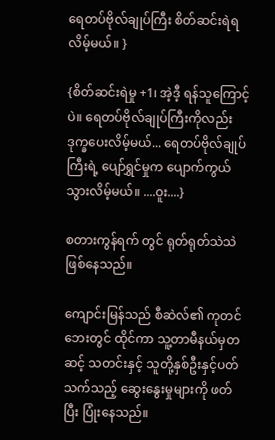ရေတပ်ဗိုလ်ချုပ်ကြီး စိတ်ဆင်းရဲရလိမ့်မယ်။ }

{စိတ်ဆင်းရဲမှု +1၊ အဲ့ဒီ့ ရန်သူကြောင့်ပဲ။ ရေတပ်ဗိုလ်ချုပ်ကြီးကိုလည်း ဒုက္ခပေးလိမ့်မယ်... ရေတပ်ဗိုလ်ချုပ်ကြီးရဲ့ ပျော်ရွှင်မှုက ပျောက်ကွယ်သွားလိမ့်မယ်။ ....ဝူး....}

စတားကွန်ရက် တွင် ရုတ်ရုတ်သဲသဲ ဖြစ်နေသည်။

ကျောင်းမြန်သည် စီဆဲလ်၏ ကုတင်ဘေးတွင် ထိုင်ကာ သူ့တာမီနယ်မှတဆင့် သတင်းနှင့် သူတို့နှစ်ဦးနှင့်ပတ်သက်သည့် ဆွေးနွေးမှုများကို ဖတ်ပြီး ပြုံးနေသည်။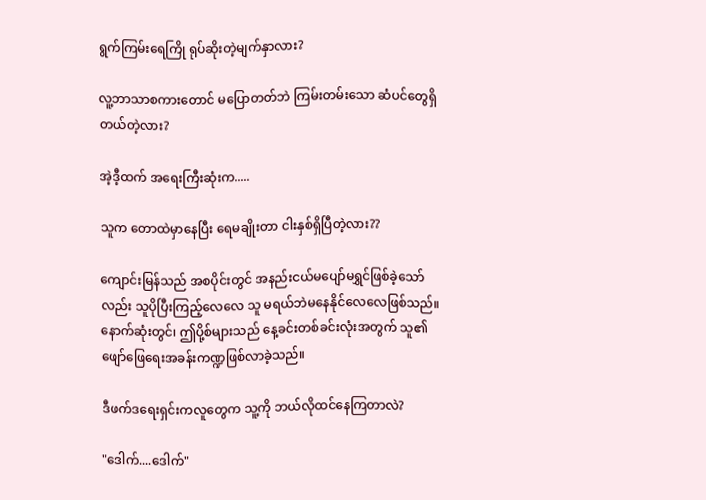ရွက်ကြမ်းရေကြို ရုပ်ဆိုးတဲ့မျက်နှာလား?

လူ့ဘာသာစကားတောင် မပြောတတ်ဘဲ ကြမ်းတမ်းသော ဆံပင်တွေရှိတယ်တဲ့လား?

အဲ့ဒီ့ထက် အရေးကြီးဆုံးက.....

သူက တောထဲမှာနေပြီး ရေမချိုးတာ ငါးနှစ်ရှိပြီတဲ့လား??

ကျောင်းမြန်သည် အစပိုင်းတွင် အနည်းငယ်မပျော်မရွှင်ဖြစ်ခဲ့သော်လည်း သူပိုပြီးကြည့်လေလေ သူ မရယ်ဘဲမနေနိုင်လေလေဖြစ်သည်။ နောက်ဆုံးတွင်၊ ဤပို့စ်များသည် နေ့ခင်းတစ်ခင်းလုံးအတွက် သူ၏ ဖျော်ဖြေရေးအခန်းကဏ္ဍဖြစ်လာခဲ့သည်။

ဒီဖက်ဒရေးရှင်းကလူတွေက သူ့ကို ဘယ်လိုထင်နေကြတာလဲ?

"ဒေါက်....ဒေါက်"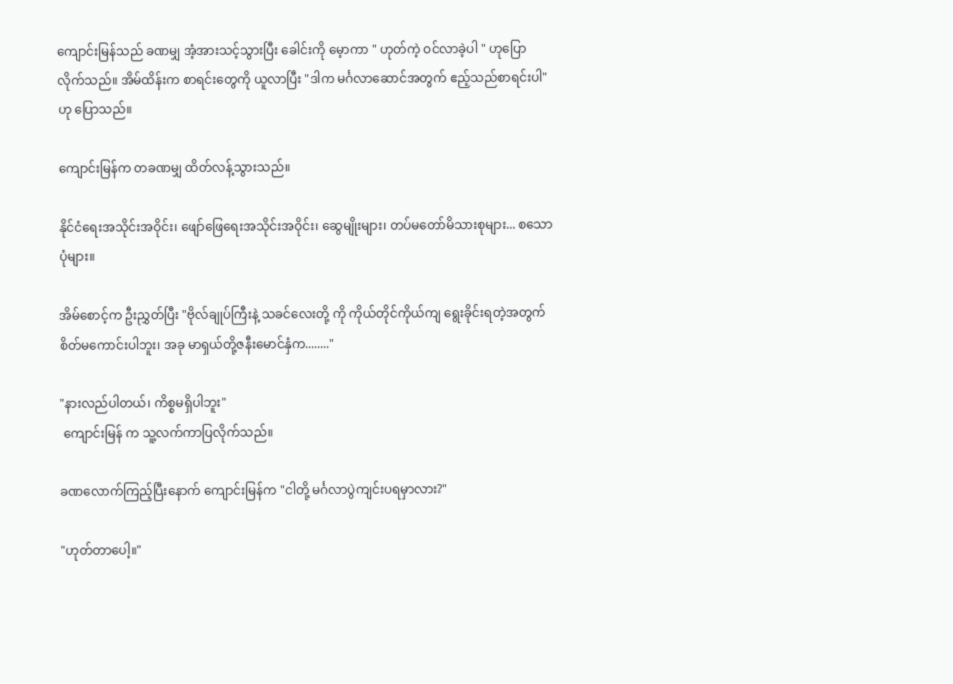ကျောင်းမြန်သည် ခဏမျှ အံ့အားသင့်သွားပြီး ခေါင်းကို မေ့ာကာ " ဟုတ်ကဲ့ ဝင်လာခဲ့ပါ " ဟုပြောလိုက်သည်။ အိမ်ထိန်းက စာရင်းတွေကို ယူလာပြီး "ဒါက မင်္ဂလာဆောင်အတွက် ဧည့်သည်စာရင်းပါ" ဟု ပြောသည်။

ကျောင်းမြန်က တခဏမျှ ထိတ်လန့်သွားသည်။

နိုင်ငံရေးအသိုင်းအဝိုင်း၊ ဖျော်ဖြေရေးအသိုင်းအဝိုင်း၊ ဆွေမျိုးများ၊ တပ်မတော်မိသားစုများ... စသောပုံများ။

အိမ်စောင့်က ဦးညွှတ်ပြီး "ဗိုလ်ချုပ်ကြီးနဲ့ သခင်လေးတို့ ကို ကိုယ်တိုင်ကိုယ်ကျ ရွေးခိုင်းရတဲ့အတွက် စိတ်မကောင်းပါဘူး၊ အခု မာရှယ်တို့ဇနီးမောင်နှံက........"

"နားလည်ပါတယ်၊ ကိစ္စမရှိပါဘူး"
 ကျောင်းမြန် က သူ့လက်ကာပြလိုက်သည်။

ခဏလောက်ကြည့်ပြီးနောက် ကျောင်းမြန်က "ငါတို့ မင်္ဂလာပွဲကျင်းပရမှာလား?"

"ဟုတ်တာပေါ့။"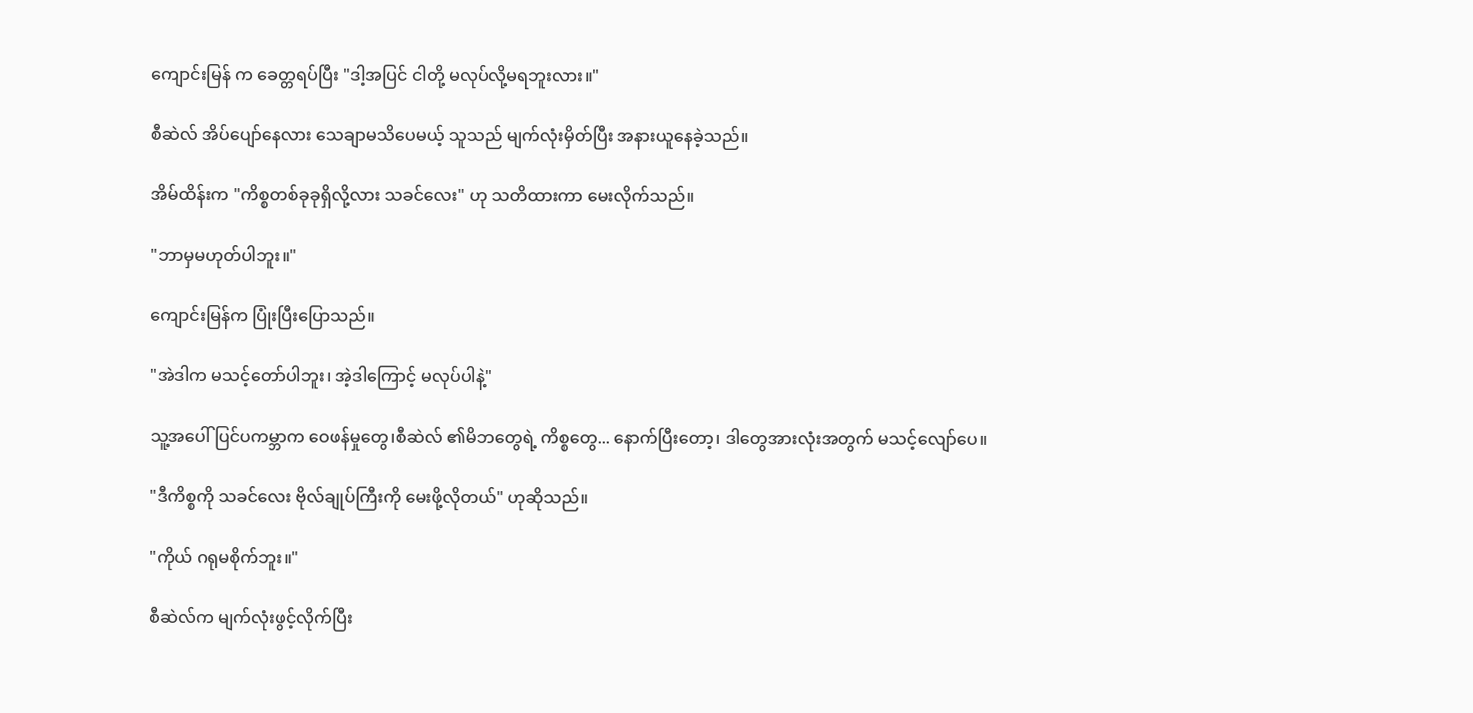ကျောင်းမြန် က ခေတ္တရပ်ပြီး "ဒါ့အပြင် ငါတို့ မလုပ်လို့မရဘူးလား။"

စီဆဲလ် အိပ်ပျော်နေလား သေချာမသိပေမယ့် သူသည် မျက်လုံးမှိတ်ပြီး အနားယူနေခဲ့သည်။

အိမ်ထိန်းက "ကိစ္စတစ်ခုခုရှိလို့လား သခင်လေး" ဟု သတိထားကာ မေးလိုက်သည်။

"ဘာမှမဟုတ်ပါဘူး။"

ကျောင်းမြန်က ပြုံးပြီးပြောသည်။

"အဲဒါက မသင့်တော်ပါဘူး၊ အဲ့ဒါကြောင့် မလုပ်ပါနဲ့"

သူ့အပေါ် ပြင်ပကမ္ဘာက ဝေဖန်မှုတွေ၊စီဆဲလ် ၏မိဘတွေရဲ့ ကိစ္စတွေ... နောက်ပြီးတော့၊ ဒါတွေအားလုံးအတွက် မသင့်လျော်ပေ။

"ဒီကိစ္စကို သခင်လေး ဗိုလ်ချုပ်ကြီးကို မေးဖို့လိုတယ်" ဟုဆိုသည်။

"ကိုယ် ဂရုမစိုက်ဘူး။"

စီဆဲလ်က မျက်လုံးဖွင့်လိုက်ပြီး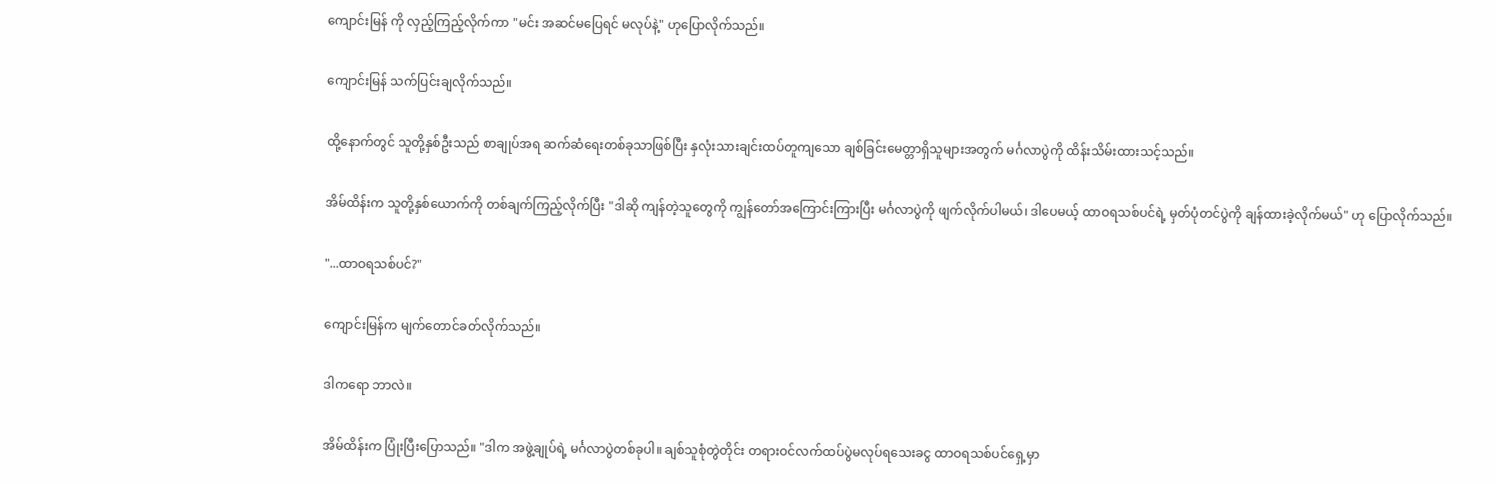ကျောင်းမြန် ကို လှည့်ကြည့်လိုက်ကာ "မင်း အဆင်မပြေရင် မလုပ်နဲ့" ဟုပြောလိုက်သည်။

ကျောင်းမြန် သက်ပြင်းချလိုက်သည်။

ထို့နောက်တွင် သူတို့နှစ်ဦးသည် စာချုပ်အရ ဆက်ဆံရေးတစ်ခုသာဖြစ်ပြီး နှလုံးသားချင်းထပ်တူကျသော ချစ်ခြင်းမေတ္တာရှိသူများအတွက် မင်္ဂလာပွဲကို ထိန်းသိမ်းထားသင့်သည်။

အိမ်ထိန်းက သူတို့နှစ်ယောက်ကို တစ်ချက်ကြည့်လိုက်ပြီး "ဒါဆို ကျန်တဲ့သူတွေကို ကျွန်တော်အကြောင်းကြားပြီး မင်္ဂလာပွဲကို ဖျက်လိုက်ပါမယ်၊ ဒါပေမယ့် ထာဝရသစ်ပင်ရဲ့ မှတ်ပုံတင်ပွဲကို ချန်ထားခဲ့လိုက်မယ်" ဟု ပြောလိုက်သည်။

"...ထာဝရသစ်ပင်?"

ကျောင်းမြန်က မျက်တောင်ခတ်လိုက်သည်။

ဒါကရော ဘာလဲ။

အိမ်ထိန်းက ပြုံးပြီးပြောသည်။ "ဒါက အဖွဲ့ချုပ်ရဲ့ မင်္ဂလာပွဲတစ်ခုပါ။ ချစ်သူစုံတွဲတိုင်း တရားဝင်လက်ထပ်ပွဲမလုပ်ရသေးခငွ ထာဝရသစ်ပင်ရှေ့မှာ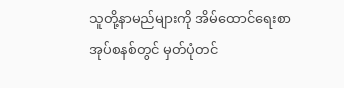သူတို့နာမည်များကို အိမ်ထောင်ရေးစာအုပ်စနစ်တွင် မှတ်ပုံတင်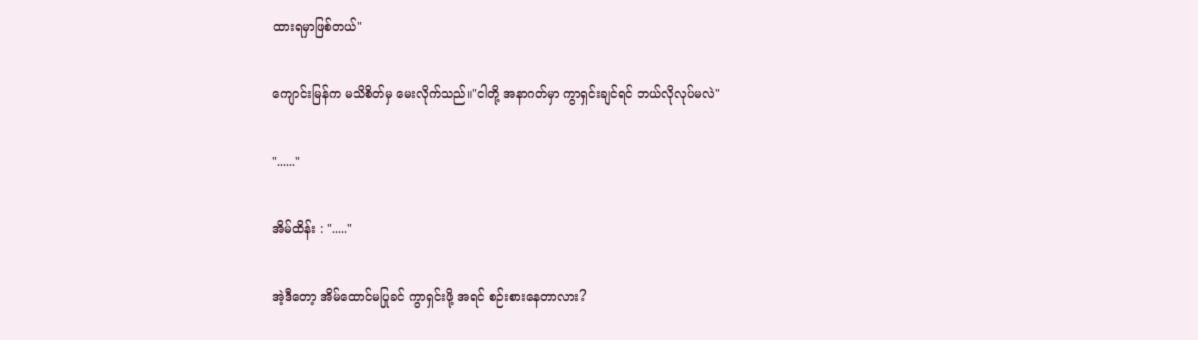ထားရမှာဖြစ်တယ်"

ကျောင်းမြန်က မသိစိတ်မှ မေးလိုက်သည်။"ငါတို့ အနာဂတ်မှာ ကွာရှင်းချင်ရင် ဘယ်လိုလုပ်မလဲ"

"......"

အိမ်ထိန်း : "....."

အဲ့ဒီတော့ အိမ်ထောင်မပြုခင် ကွာရှင်းဖို့ အရင် စဉ်းစားနေတာလား?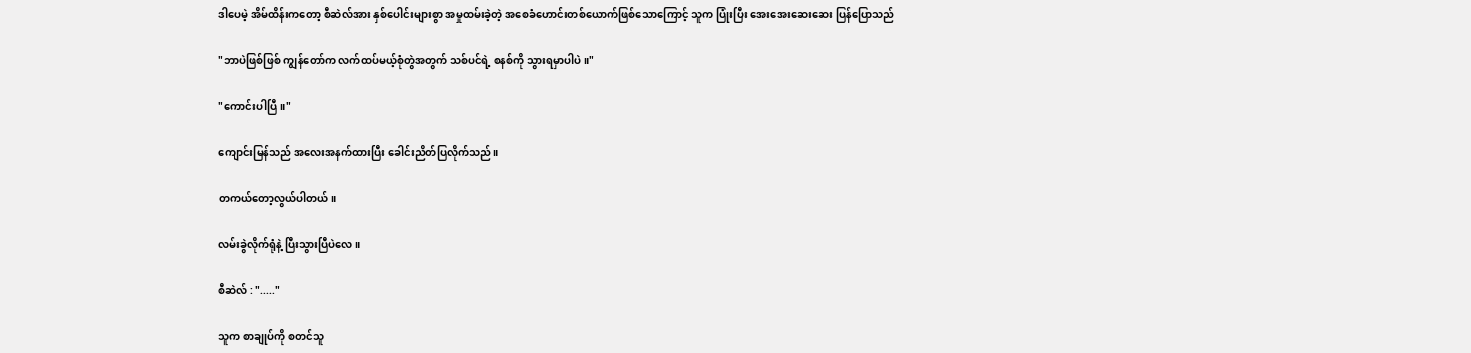ဒါပေမဲ့ အိမ်ထိန်းကတော့ စီဆဲလ်အား နှစ်ပေါင်းများစွာ အမှုထမ်းခဲ့တဲ့ အစေခံဟောင်းတစ်ယောက်ဖြစ်သောကြောင့် သူက ပြုံးပြီး အေးအေးဆေးဆေး ပြန်ပြောသည်

"ဘာပဲဖြစ်ဖြစ် ကျွန်တော်က လက်ထပ်မယ့်စုံတွဲအတွက် သစ်ပင်ရဲ့ စနစ်ကို သွားရမှာပါပဲ။"

"ကောင်းပါပြီ။"

ကျောင်းမြန်သည် အလေးအနက်ထားပြီး ခေါင်းညိတ်ပြလိုက်သည်။

တကယ်တော့လွယ်ပါတယ်။

လမ်းခွဲလိုက်ရုံနဲ့ ပြီးသွားပြီပဲလေ။

စီဆဲလ် : "....."

သူက စာချုပ်ကို စတင်သူ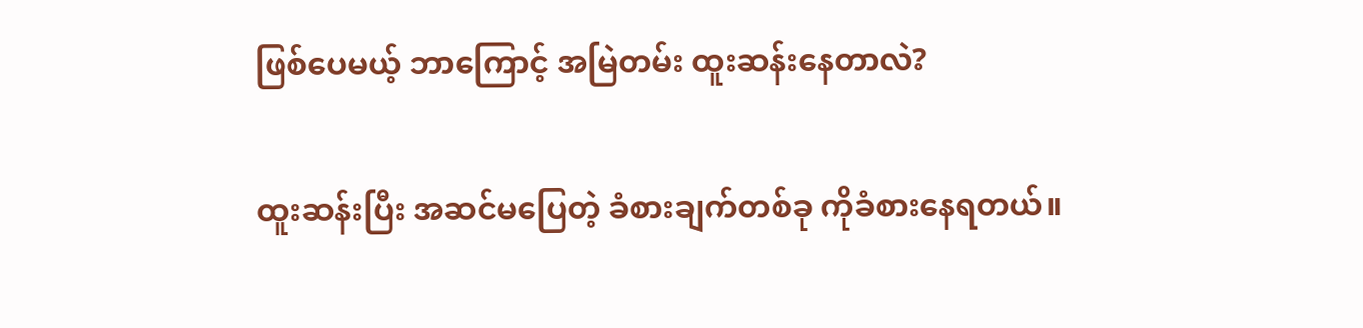ဖြစ်ပေမယ့် ဘာကြောင့် အမြဲတမ်း ထူးဆန်းနေတာလဲ?

ထူးဆန်းပြီး အဆင်မပြေတဲ့ ခံစားချက်တစ်ခု ကိုခံစားနေရတယ်။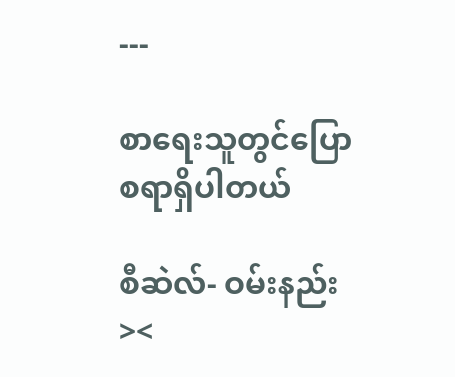---

စာရေးသူတွင်ပြောစရာရှိပါတယ်

စီဆဲလ်- ဝမ်းနည်း><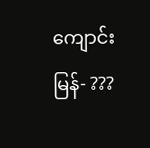ကျောင်းမြန်- ???